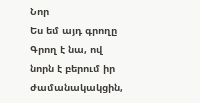Նոր
Ես եմ այդ գրողը
Գրող է նա, ով նորն է բերում իր ժամանակակցին,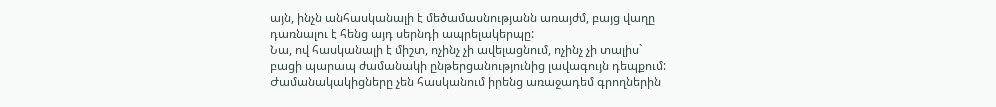այն, ինչն անհասկանալի է մեծամասնությանն առայժմ, բայց վաղը դառնալու է հենց այդ սերնդի ապրելակերպը:
Նա, ով հասկանալի է միշտ, ոչինչ չի ավելացնում, ոչինչ չի տալիս` բացի պարապ ժամանակի ընթերցանությունից լավագույն դեպքում:
Ժամանակակիցները չեն հասկանում իրենց առաջադեմ գրողներին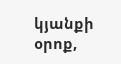կյանքի օրոք,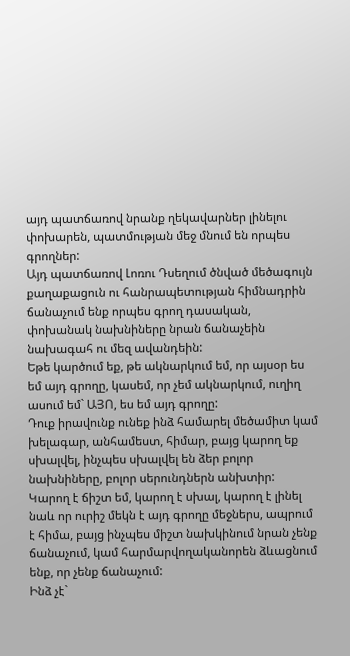այդ պատճառով նրանք ղեկավարներ լինելու փոխարեն, պատմության մեջ մնում են որպես գրողներ:
Այդ պատճառով Լոռու Դսեղում ծնված մեծագույն քաղաքացուն ու հանրապետության հիմնադրին ճանաչում ենք որպես գրող դասական, փոխանակ նախնիները նրան ճանաչեին նախագահ ու մեզ ավանդեին:
Եթե կարծում եք, թե ակնարկում եմ, որ այսօր ես եմ այդ գրողը, կասեմ, որ չեմ ակնարկում, ուղիղ ասում եմ` ԱՅՈ, ես եմ այդ գրողը:
Դուք իրավունք ունեք ինձ համարել մեծամիտ կամ խելագար, անհամեստ, հիմար, բայց կարող եք սխալվել, ինչպես սխալվել են ձեր բոլոր նախնիները, բոլոր սերունդներն անխտիր:
Կարող է ճիշտ եմ, կարող է սխալ, կարող է լինել նաև որ ուրիշ մեկն է այդ գրողը մեջներս, ապրում է հիմա, բայց ինչպես միշտ նախկինում նրան չենք ճանաչում, կամ հարմարվողականորեն ձևացնում ենք, որ չենք ճանաչում:
Ինձ չէ`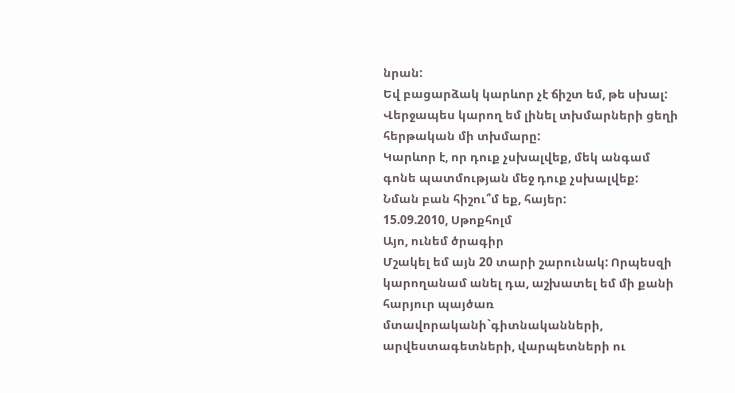նրան:
Եվ բացարձակ կարևոր չէ ճիշտ եմ, թե սխալ: Վերջապես կարող եմ լինել տխմարների ցեղի հերթական մի տխմարը:
Կարևոր է, որ դուք չսխալվեք, մեկ անգամ գոնե պատմության մեջ դուք չսխալվեք:
Նման բան հիշու՞մ եք, հայեր:
15.09.2010, Սթոքհոլմ
Այո, ունեմ ծրագիր
Մշակել եմ այն 20 տարի շարունակ: Որպեսզի կարողանամ անել դա, աշխատել եմ մի քանի հարյուր պայծառ մտավորականի`գիտնականների, արվեստագետների, վարպետների ու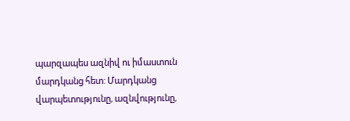պարզապես ազնիվ ու իմաստուն մարդկանց հետ: Մարդկանց վարպետությունը, ազնվությունը,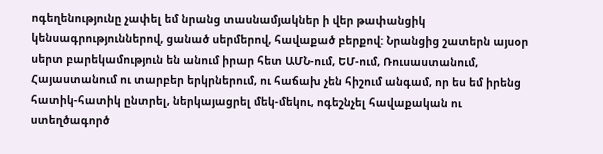ոգեղենությունը չափել եմ նրանց տասնամյակներ ի վեր թափանցիկ կենսագրություններով, ցանած սերմերով, հավաքած բերքով: Նրանցից շատերն այսօր սերտ բարեկամություն են անում իրար հետ ԱՄՆ-ում, ԵՄ-ում, Ռուսաստանում, Հայաստանում ու տարբեր երկրներում, ու հաճախ չեն հիշում անգամ, որ ես եմ իրենց հատիկ-հատիկ ընտրել, ներկայացրել մեկ-մեկու, ոգեշնչել հավաքական ու ստեղծագործ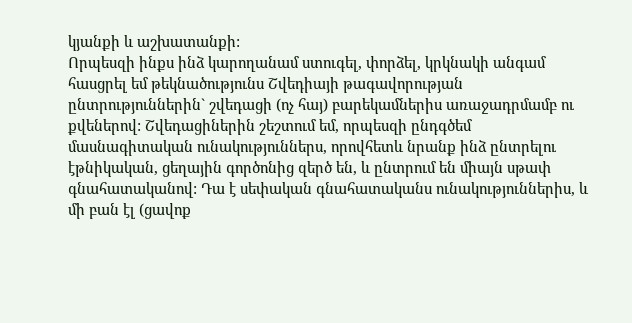կյանքի և աշխատանքի:
Որպեսզի ինքս ինձ կարողանամ ստուգել, փորձել, կրկնակի անգամ հասցրել եմ թեկնածությունս Շվեդիայի թագավորության ընտրություններին` շվեդացի (ոչ հայ) բարեկամներիս առաջադրմամբ ու քվեներով: Շվեդացիներին շեշտում եմ, որպեսզի ընդգծեմ մասնագիտական ունակություններս, որովհետև նրանք ինձ ընտրելու էթնիկական, ցեղային գործոնից զերծ են, և ընտրում են միայն սթափ գնահատականով: Դա է սեփական գնահատականս ունակություններիս, և մի բան էլ (ցավոք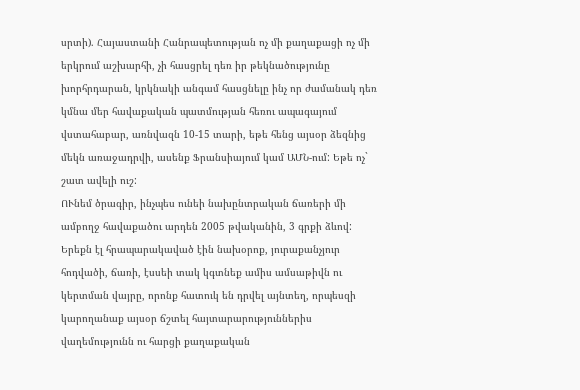սրտի). Հայաստանի Հանրապետության ոչ մի քաղաքացի ոչ մի երկրում աշխարհի, չի հասցրել դեռ իր թեկնածությունը խորհրդարան, կրկնակի անգամ հասցնելը ինչ որ ժամանակ դեռ կմնա մեր հավաքական պատմության հեռու ապագայում վստահաբար, առնվազն 10-15 տարի, եթե հենց այսօր ձեզնից մեկն առաջադրվի, ասենք Ֆրանսիայում կամ ԱՄՆ-ում: Եթե ոչ` շատ ավելի ուշ:
ՈՒնեմ ծրագիր, ինչպես ունեի նախընտրական ճառերի մի ամբողջ հավաքածու արդեն 2005 թվականին, 3 գրքի ձևով: Երեքն էլ հրապարակաված էին նախօրոք, յուրաքանչյուր հոդվածի, ճառի, էսսեի տակ կգտնեք ամիս ամսաթիվն ու կերտման վայրը, որոնք հատուկ են դրվել այնտեղ, որպեսզի կարողանաք այսօր ճշտել հայտարարություններիս վաղեմությունն ու հարցի քաղաքական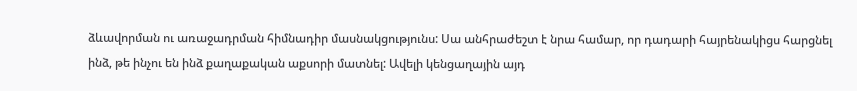ձևավորման ու առաջադրման հիմնադիր մասնակցությունս: Սա անհրաժեշտ է նրա համար, որ դադարի հայրենակիցս հարցնել ինձ, թե ինչու են ինձ քաղաքական աքսորի մատնել: Ավելի կենցաղային այդ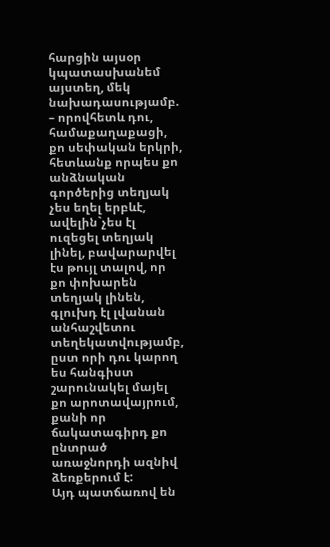հարցին այսօր կպատասխանեմ այստեղ, մեկ նախադասությամբ. – որովհետև դու, համաքաղաքացի, քո սեփական երկրի, հետևանք որպես քո անձնական գործերից տեղյակ չես եղել երբևէ, ավելին`չես էլ ուզեցել տեղյակ լինել, բավարարվել էս թույլ տալով, որ քո փոխարեն տեղյակ լինեն, գլուխդ էլ լվանան անհաշվետու տեղեկատվությամբ, ըստ որի դու կարող ես հանգիստ շարունակել մայել քո արոտավայրում, քանի որ ճակատագիրդ քո ընտրած առաջնորդի ազնիվ ձեռքերում է:
Այդ պատճառով են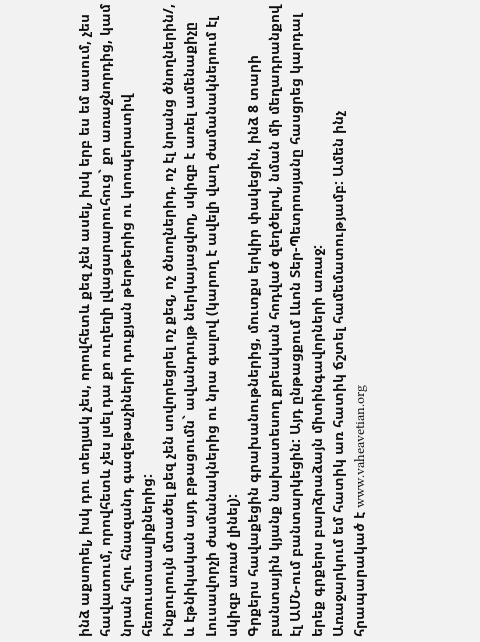ինձ աքսորել, իսկ դու տեղյակ չես, որովհետև քեզ չեն ասել, իսկ երբ ես եմ ասում, չես հավատում, որովհետև չես լսել դա քո ուղեղի լվացարարուհուց` քո առաջնորդից, կամ նրան հլու հնազանդ գազեթաչիների դուքյան թերթերից ու կոոպերատիվ հեռուստաալիքներից:
Ինքուրույն մտածել քեզ չեն սովորեցրել ոչ քեզ, ոչ ծնողներիդ, ոչ էլ նրանց ծնողներին/, և էթնիկական այդ բթացումն` ավանդույթ ներկայացվող, սկիզբ է առել ամենաքիչը Լուսավորչի ժամանակներից ու նրա գալով (կարող է ավելի վաղ ժամանակներում էլ սկիզբ առած լինել):
Գրքերս հավաքեցին գրախանութներից, մուտքս երկիր փակեցին, ինձ 8 տարի բանտային կյանք նախատեսող քրեական հոդված զեղծելով, նման մի մեղադրանքով էլ ԱՄՆ-ում բանտարկեցին: Այդ ընթացքում Լևոն Տեր-Պետրոսյանը հասցրեց կարդալ երեք գրքերս բարձրաձայն միտինգավորների առաջ:
Առաջարկում եմ հատիկ առ հատիկ ճշտել համեմատությամբ: Ամեն ինչ հրապարակած է www.vaheavetian.org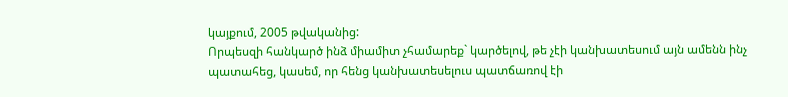կայքում, 2005 թվականից:
Որպեսզի հանկարծ ինձ միամիտ չհամարեք` կարծելով, թե չէի կանխատեսում այն ամենն ինչ պատահեց, կասեմ, որ հենց կանխատեսելուս պատճառով էի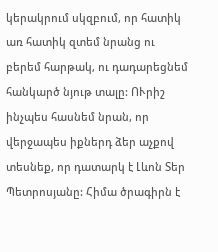կերակրում սկզբում, որ հատիկ առ հատիկ զտեմ նրանց ու բերեմ հարթակ, ու դադարեցնեմ հանկարծ նյութ տալը: ՈՒրիշ ինչպես հասնեմ նրան, որ վերջապես իքներդ ձեր աչքով տեսնեք, որ դատարկ է Լևոն Տեր Պետրոսյանը: Հիմա ծրագիրն է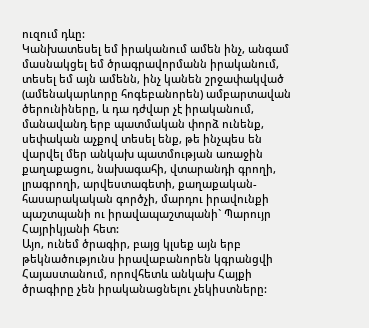ուզում դևը:
Կանխատեսել եմ իրականում ամեն ինչ, անգամ մասնակցել եմ ծրագրավորմանն իրականում, տեսել եմ այն ամենն, ինչ կանեն շրջափակված (ամենակարևորը հոգեբանորեն) ամբարտավան ծերունիները, և դա դժվար չէ իրականում, մանավանդ երբ պատմական փորձ ունենք, սեփական աչքով տեսել ենք, թե ինչպես են վարվել մեր անկախ պատմության առաջին քաղաքացու, նախագահի, վտարանդի գրողի, լրագրողի, արվեստագետի, քաղաքական-հասարակական գործչի, մարդու իրավունքի պաշտպանի ու իրավապաշտպանի` Պարույր Հայրիկյանի հետ:
Այո, ունեմ ծրագիր, բայց կլսեք այն երբ թեկնածությունս իրավաբանորեն կգրանցվի Հայաստանում, որովհետև անկախ Հայքի ծրագիրը չեն իրականացնելու չեկիստները: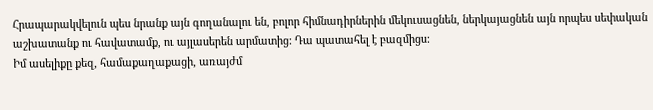Հրապարակվելուն պես նրանք այն գողանալու են, բոլոր հիմնադիրներին մեկուսացնեն, ներկայացնեն այն որպես սեփական աշխատանք ու հավատամք, ու այլասերեն արմատից: Դա պատահել է բազմիցս:
Իմ ասելիքը քեզ, համաքաղաքացի, առայժմ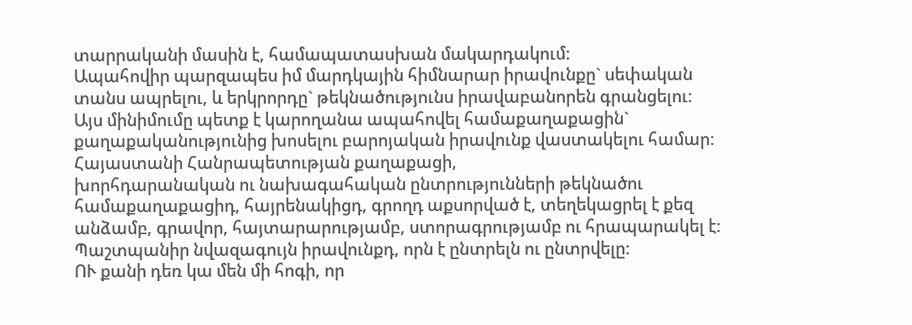տարրականի մասին է, համապատասխան մակարդակում:
Ապահովիր պարզապես իմ մարդկային հիմնարար իրավունքը` սեփական տանս ապրելու, և երկրորդը` թեկնածությունս իրավաբանորեն գրանցելու:
Այս մինիմումը պետք է կարողանա ապահովել համաքաղաքացին` քաղաքականությունից խոսելու բարոյական իրավունք վաստակելու համար:
Հայաստանի Հանրապետության քաղաքացի,
խորհդարանական ու նախագահական ընտրությունների թեկնածու համաքաղաքացիդ, հայրենակիցդ, գրողդ աքսորված է, տեղեկացրել է քեզ անձամբ, գրավոր, հայտարարությամբ, ստորագրությամբ ու հրապարակել է:
Պաշտպանիր նվազագույն իրավունքդ, որն է ընտրելն ու ընտրվելը:
ՈՒ քանի դեռ կա մեն մի հոգի, որ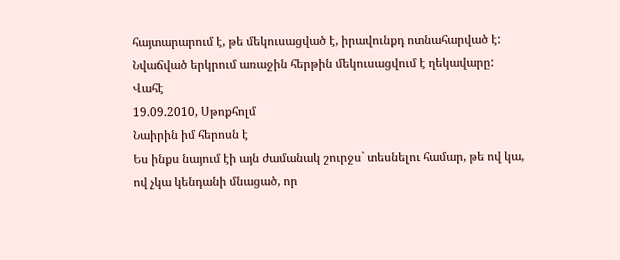հայտարարում է, թե մեկուսացված է, իրավունքդ ոտնահարված է:
Նվաճված երկրում առաջին հերթին մեկուսացվում է ղեկավարը:
Վահէ
19.09.2010, Սթոքհոլմ
Նաիրին իմ հերոսն է
Ես ինքս նայում էի այն ժամանակ շուրջս` տեսնելու համար, թե ով կա, ով չկա կենդանի մնացած, որ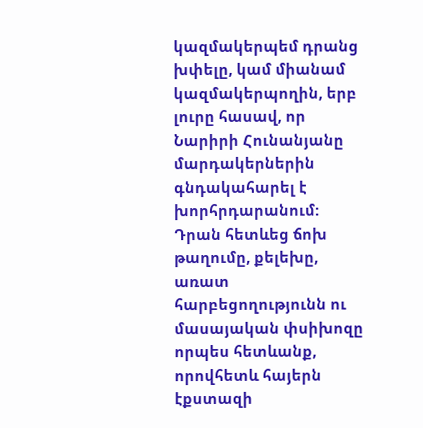կազմակերպեմ դրանց խփելը, կամ միանամ կազմակերպողին, երբ լուրը հասավ, որ Նարիրի Հունանյանը մարդակերներին գնդակահարել է խորհրդարանում:
Դրան հետևեց ճոխ թաղումը, քելեխը, առատ հարբեցողությունն ու մասայական փսիխոզը որպես հետևանք, որովհետև հայերն էքստազի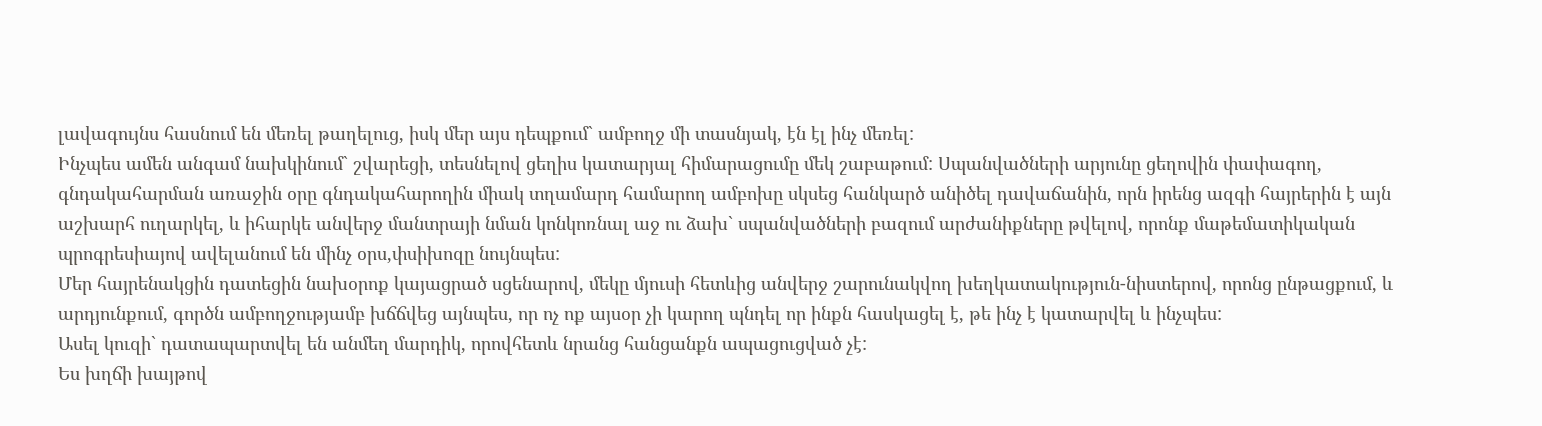լավագույնս հասնում են մեռել թաղելուց, իսկ մեր այս դեպքում` ամբողջ մի տասնյակ, էն էլ ինչ մեռել:
Ինչպես ամեն անգամ նախկինում` շվարեցի, տեսնելով ցեղիս կատարյալ հիմարացումը մեկ շաբաթում: Սպանվածների արյունը ցեղովին փափագող, գնդակահարման առաջին օրը գնդակահարողին միակ տղամարդ համարող ամբոխը սկսեց հանկարծ անիծել դավաճանին, որն իրենց ազգի հայրերին է այն աշխարհ ուղարկել, և իհարկե անվերջ մանտրայի նման կոնկոռնալ աջ ու ձախ` սպանվածների բազում արժանիքները թվելով, որոնք մաթեմատիկական պրոգրեսիայով ավելանում են մինչ օրս,փսիխոզը նույնպես:
Մեր հայրենակցին դատեցին նախօրոք կայացրած սցենարով, մեկը մյուսի հետևից անվերջ շարունակվող խեղկատակություն-նիստերով, որոնց ընթացքում, և արդյունքում, գործն ամբողջությամբ խճճվեց այնպես, որ ոչ ոք այսօր չի կարող պնդել որ ինքն հասկացել է, թե ինչ է կատարվել և ինչպես:
Ասել կուզի` դատապարտվել են անմեղ մարդիկ, որովհետև նրանց հանցանքն ապացուցված չէ:
Ես խղճի խայթով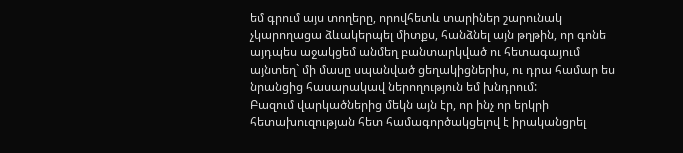եմ գրում այս տողերը, որովհետև տարիներ շարունակ չկարողացա ձևակերպել միտքս, հանձնել այն թղթին, որ գոնե այդպես աջակցեմ անմեղ բանտարկված ու հետագայում այնտեղ` մի մասը սպանված ցեղակիցներիս, ու դրա համար ես նրանցից հասարակավ ներողություն եմ խնդրում:
Բազում վարկածներից մեկն այն էր, որ ինչ որ երկրի հետախուզության հետ համագործակցելով է իրականցրել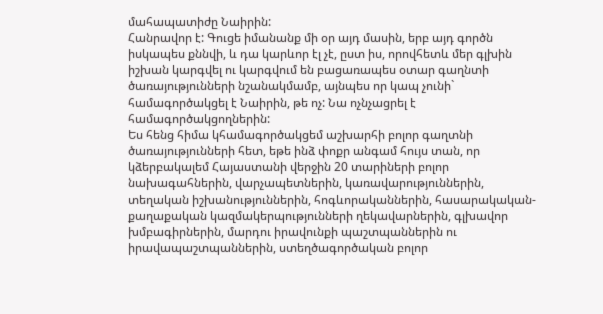մահապատիժը Նաիրին:
Հանրավոր է: Գուցե իմանանք մի օր այդ մասին, երբ այդ գործն իսկապես քննվի, և դա կարևոր էլ չէ, ըստ իս, որովհետև մեր գլխին իշխան կարգվել ու կարգվում են բացառապես օտար գաղնտի ծառայությունների նշանակմամբ, այնպես որ կապ չունի` համագործակցել է Նաիրին, թե ոչ: Նա ոչնչացրել է համագործակցողներին:
Ես հենց հիմա կհամագործակցեմ աշխարհի բոլոր գաղտնի ծառայությունների հետ, եթե ինձ փոքր անգամ հույս տան, որ կձերբակալեմ Հայաստանի վերջին 20 տարիների բոլոր նախագահներին, վարչապետներին, կառավարություններին, տեղական իշխանություններին, հոգևորականներին, հասարակական-քաղաքական կազմակերպությունների ղեկավարներին, գլխավոր խմբագիրներին, մարդու իրավունքի պաշտպաններին ու իրավապաշտպաններին, ստեղծագործական բոլոր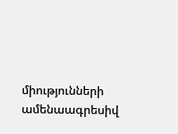միությունների ամենաագրեսիվ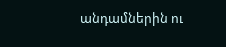անդամներին ու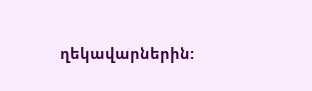ղեկավարներին: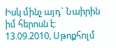Իսկ մինչ այդ` Նաիրին իմ հերոսն է:
13.09.2010, Սթոքհոլմ